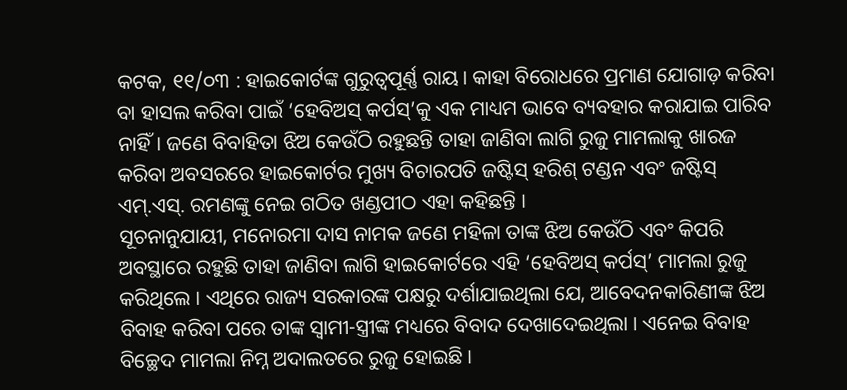କଟକ, ୧୧/୦୩ : ହାଇକୋର୍ଟଙ୍କ ଗୁରୁତ୍ଵପୂର୍ଣ୍ଣ ରାୟ। କାହା ବିରୋଧରେ ପ୍ରମାଣ ଯୋଗାଡ଼ କରିବା ବା ହାସଲ କରିବା ପାଇଁ ‘ହେବିଅସ୍ କର୍ପସ୍’କୁ ଏକ ମାଧ୍ୟମ ଭାବେ ବ୍ୟବହାର କରାଯାଇ ପାରିବ ନାହିଁ। ଜଣେ ବିବାହିତା ଝିଅ କେଉଁଠି ରହୁଛନ୍ତି ତାହା ଜାଣିବା ଲାଗି ରୁଜୁ ମାମଲାକୁ ଖାରଜ କରିବା ଅବସରରେ ହାଇକୋର୍ଟର ମୁଖ୍ୟ ବିଚାରପତି ଜଷ୍ଟିସ୍ ହରିଶ୍ ଟଣ୍ଡନ ଏବଂ ଜଷ୍ଟିସ୍ ଏମ୍.ଏସ୍. ରମଣଙ୍କୁ ନେଇ ଗଠିତ ଖଣ୍ଡପୀଠ ଏହା କହିଛନ୍ତି ।
ସୂଚନାନୁଯାୟୀ, ମନୋରମା ଦାସ ନାମକ ଜଣେ ମହିଳା ତାଙ୍କ ଝିଅ କେଉଁଠି ଏବଂ କିପରି ଅବସ୍ଥାରେ ରହୁଛି ତାହା ଜାଣିବା ଲାଗି ହାଇକୋର୍ଟରେ ଏହି ‘ହେବିଅସ୍ କର୍ପସ୍’ ମାମଲା ରୁଜୁ କରିଥିଲେ । ଏଥିରେ ରାଜ୍ୟ ସରକାରଙ୍କ ପକ୍ଷରୁ ଦର୍ଶାଯାଇଥିଲା ଯେ, ଆବେଦନକାରିଣୀଙ୍କ ଝିଅ ବିବାହ କରିବା ପରେ ତାଙ୍କ ସ୍ୱାମୀ-ସ୍ତ୍ରୀଙ୍କ ମଧ୍ୟରେ ବିବାଦ ଦେଖାଦେଇଥିଲା । ଏନେଇ ବିବାହ ବିଚ୍ଛେଦ ମାମଲା ନିମ୍ନ ଅଦାଲତରେ ରୁଜୁ ହୋଇଛି ।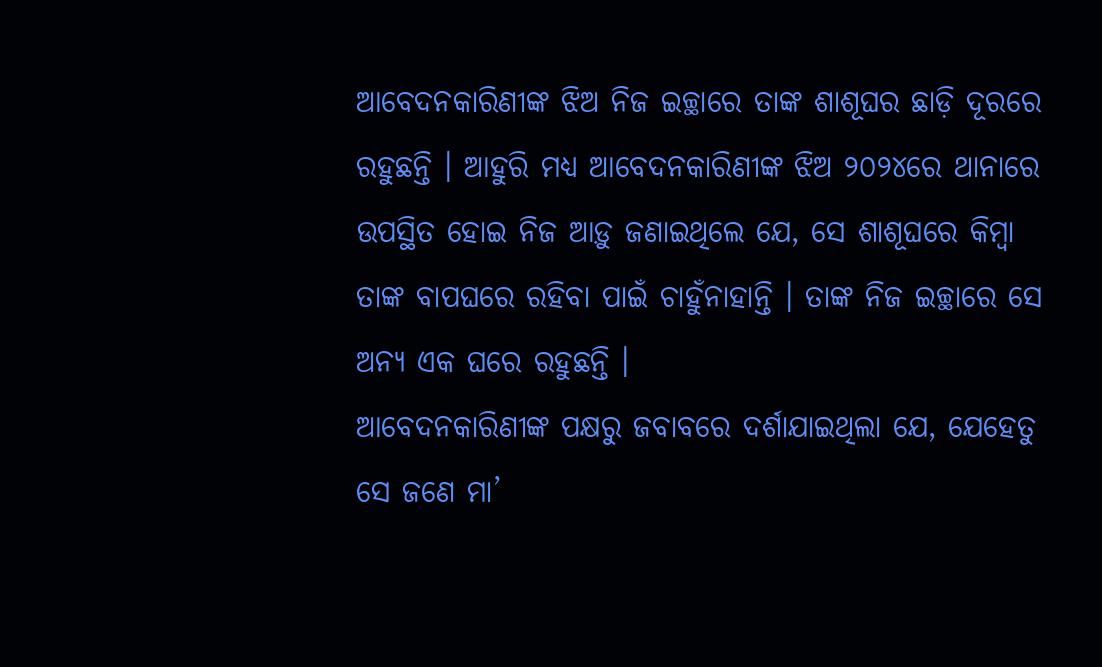ଆବେଦନକାରିଣୀଙ୍କ ଝିଅ ନିଜ ଇଚ୍ଛାରେ ତାଙ୍କ ଶାଶୂଘର ଛାଡ଼ି ଦୂରରେ ରହୁଛନ୍ତି । ଆହୁରି ମଧ୍ୟ ଆବେଦନକାରିଣୀଙ୍କ ଝିଅ ୨୦୨୪ରେ ଥାନାରେ ଉପସ୍ଥିତ ହୋଇ ନିଜ ଆଡ଼ୁ ଜଣାଇଥିଲେ ଯେ, ସେ ଶାଶୂଘରେ କିମ୍ବା ତାଙ୍କ ବାପଘରେ ରହିବା ପାଇଁ ଚାହୁଁନାହାନ୍ତି । ତାଙ୍କ ନିଜ ଇଚ୍ଛାରେ ସେ ଅନ୍ୟ ଏକ ଘରେ ରହୁଛନ୍ତି ।
ଆବେଦନକାରିଣୀଙ୍କ ପକ୍ଷରୁ ଜବାବରେ ଦର୍ଶାଯାଇଥିଲା ଯେ, ଯେହେତୁ ସେ ଜଣେ ମା’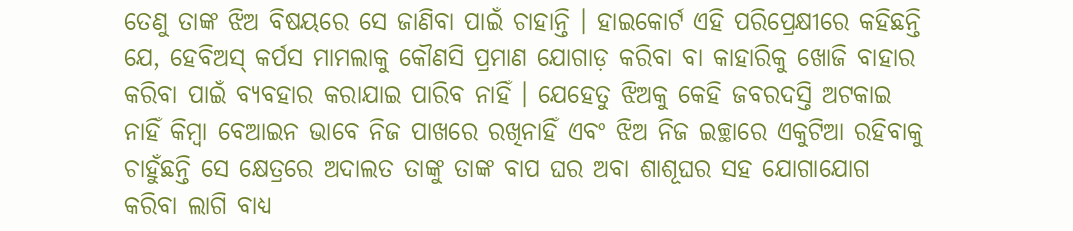ତେଣୁ ତାଙ୍କ ଝିଅ ବିଷୟରେ ସେ ଜାଣିବା ପାଇଁ ଚାହାନ୍ତି । ହାଇକୋର୍ଟ ଏହି ପରିପ୍ରେକ୍ଷୀରେ କହିଛନ୍ତି ଯେ, ହେବିଅସ୍ କର୍ପସ ମାମଲାକୁ କୌଣସି ପ୍ରମାଣ ଯୋଗାଡ଼ କରିବା ବା କାହାରିକୁ ଖୋଜି ବାହାର କରିବା ପାଇଁ ବ୍ୟବହାର କରାଯାଇ ପାରିବ ନାହିଁ । ଯେହେତୁ ଝିଅକୁ କେହି ଜବରଦସ୍ତି ଅଟକାଇ ନାହିଁ କିମ୍ବା ବେଆଇନ ଭାବେ ନିଜ ପାଖରେ ରଖିନାହିଁ ଏବଂ ଝିଅ ନିଜ ଇଚ୍ଛାରେ ଏକୁଟିଆ ରହିବାକୁ ଚାହୁଁଛନ୍ତି ସେ କ୍ଷେତ୍ରରେ ଅଦାଲତ ତାଙ୍କୁ ତାଙ୍କ ବାପ ଘର ଅବା ଶାଶୂଘର ସହ ଯୋଗାଯୋଗ କରିବା ଲାଗି ବାଧ୍ୟ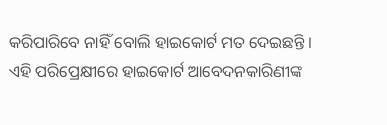କରିପାରିବେ ନାହିଁ ବୋଲି ହାଇକୋର୍ଟ ମତ ଦେଇଛନ୍ତି । ଏହି ପରିପ୍ରେକ୍ଷୀରେ ହାଇକୋର୍ଟ ଆବେଦନକାରିଣୀଙ୍କ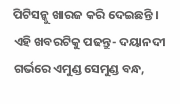ପିଟିସନ୍କୁ ଖାରଜ କରି ଦେଇଛନ୍ତି ।
ଏହି ଖବରଟିକୁ ପଢନ୍ତୁ- ଦୟାନଦୀ ଗର୍ଭରେ ଏମୁଣ୍ଡ ସେମୁଣ୍ଡ ବନ୍ଧ,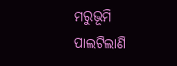ମରୁଭୂମି ପାଲଟିଲାଣି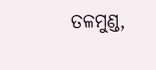ତଳମୁଣ୍ଡ,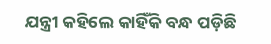ଯନ୍ତ୍ରୀ କହିଲେ କାହିଁକି ବନ୍ଧ ପଡ଼ିଛି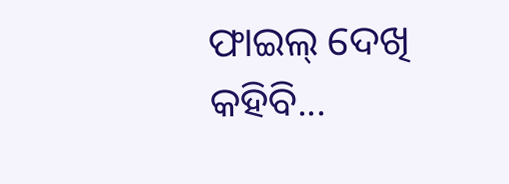ଫାଇଲ୍ ଦେଖି କହିବି...